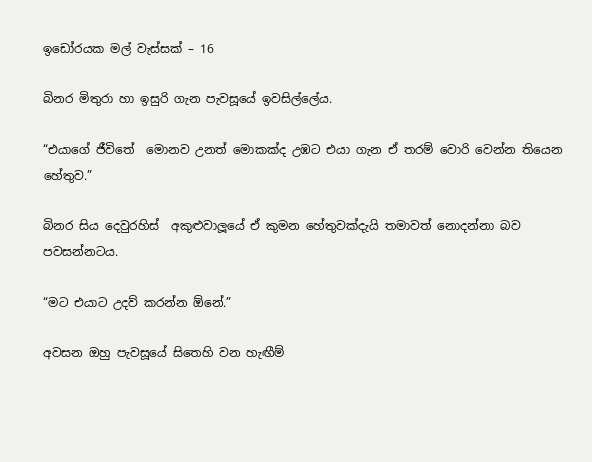ඉඩෝරයක මල් වැස්සක් – 16

බිනර මිතුරා හා ඉසුරි ගැන පැවසූයේ ඉවසිල්ලේය.

“එයාගේ ජීවිතේ  මොනව උනත් මොකක්ද උඹට එයා ගැන ඒ තරම් වොරි වෙන්න තියෙන හේතුව.”

බිනර සිය දෙවුරහිස්  අකුළුවාලූයේ ඒ කුමන හේතුවක්දැයි තමාවත් නොදන්නා බව පවසන්නටය.

“මට එයාට උදව් කරන්න ඕනේ.”

අවසන ඔහු පැවසූයේ සිතෙහි වන හැඟීම්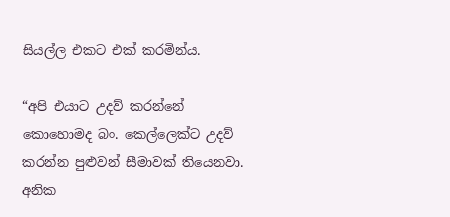සියල්ල එකට එක් කරමින්ය.

“අපි එයාට උදව් කරන්නේ කොහොමද බං. කෙල්ලෙක්ට උදව් කරන්න පුළුවන් සීමාවක් තියෙනවා. අනික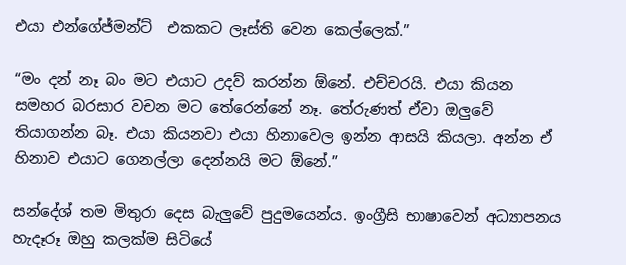එයා එන්ගේජ්මන්ට්  එකකට ලෑස්ති වෙන කෙල්ලෙක්.”

“මං දන් නෑ බං මට එයාට උදව් කරන්න ඕනේ. එච්චරයි. එයා කියන සමහර බරසාර වචන මට තේරෙන්නේ නෑ. තේරුණත් ඒවා ඔලුවේ තියාගන්න බෑ. එයා කියනවා එයා හිනාවෙල ඉන්න ආසයි කියලා. අන්න ඒ හිනාව එයාට ගෙනල්ලා දෙන්නයි මට ඕනේ.”

සන්දේශ් තම මිතුරා දෙස බැලුවේ පුදුමයෙන්ය. ඉංග්‍රීසි භාෂාවෙන් අධ්‍යාපනය හැදෑරූ ඔහු කලක්ම සිටියේ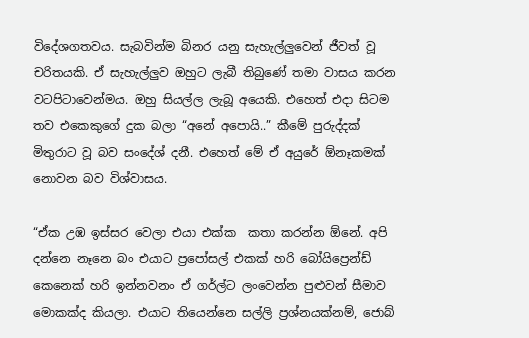විදේශගතවය. සැබවින්ම බිනර යනු සැහැල්ලුවෙන් ජීවත් වූ චරිතයකි. ඒ සැහැල්ලුව ඔහුට ලැබී තිබුණේ තමා වාසය කරන වටපිටාවෙන්මය. ඔහු සියල්ල ලැබූ අයෙකි. එහෙත් එදා සිටම  තව එකෙකුගේ දුක බලා “අනේ අපොයි..” කීමේ පුරුද්දක් මිතුරාට වූ බව සංදේශ් දනී. එහෙත් මේ ඒ අයුරේ ඕනෑකමක් නොවන බව විශ්වාසය.

“ඒක උඹ ඉස්සර වෙලා එයා එක්ක  කතා කරන්න ඕනේ. අපි දන්නෙ නෑනෙ බං එයාට ප්‍රපෝසල් එකක් හරි බෝයිප්‍රෙන්ඩ්  කෙනෙක් හරි ඉන්නවනං ඒ ගර්ල්ට ලංවෙන්න පුළුවන් සීමාව මොකක්ද කියලා. එයාට තියෙන්නෙ සල්ලි ප්‍රශ්නයක්නම්, ජොබ්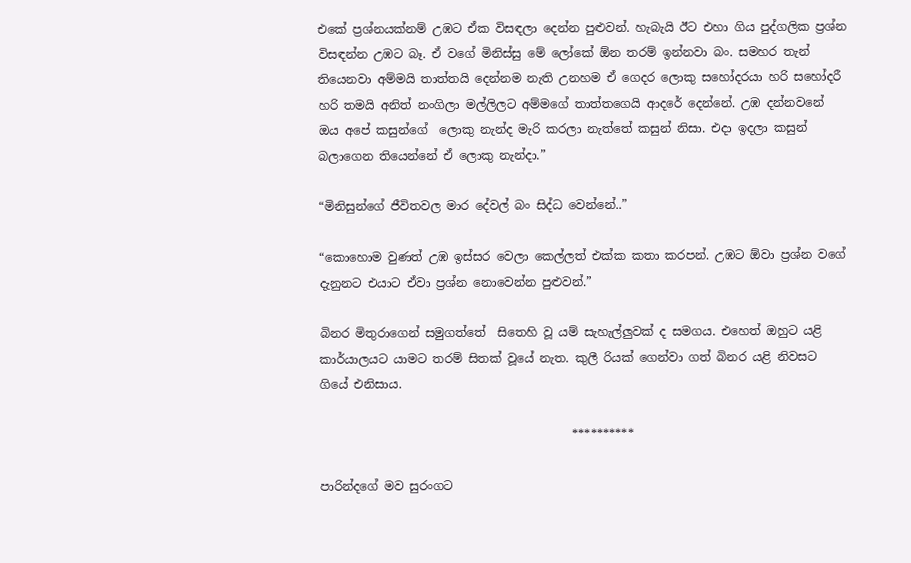එකේ ප්‍රශ්නයක්නම් උඹට ඒක විසඳලා දෙන්න පුළුවන්. හැබැයි ඊට එහා ගිය පුද්ගලික ප්‍රශ්න විසඳන්න උඹට බෑ. ඒ වගේ මිනිස්සු මේ ලෝකේ ඕන තරම් ඉන්නවා බං. සමහර තැන් තියෙනවා අම්මයි තාත්තයි දෙන්නම නැති උනහම ඒ ගෙදර ලොකු සහෝදරයා හරි සහෝදරී හරි තමයි අනිත් නංගිලා මල්ලිලට අම්මගේ තාත්තගෙයි ආදරේ දෙන්නේ. උඹ දන්නවනේ ඔය අපේ කසුන්ගේ  ලොකු නැන්ද මැරි කරලා නැත්තේ කසුන් නිසා. එදා ඉදලා කසුන් බලාගෙන තියෙන්නේ ඒ ලොකු නැන්දා.”

“මිනිසුන්ගේ ජීවිතවල මාර දේවල් බං සිද්ධ වෙන්නේ..”

“කොහොම වුණත් උඹ ඉස්සර වෙලා කෙල්ලත් එක්ක කතා කරපන්. උඹට ඕවා ප්‍රශ්න වගේ දැනුනට එයාට ඒවා ප්‍රශ්න නොවෙන්න පුළුවන්.”

බිනර මිතුරාගෙන් සමුගත්තේ  සිතෙහි වූ යම් සැහැල්ලුවක් ද සමගය. එහෙත් ඔහුට යළි කාර්යාලයට යාමට තරම් සිතක් වූයේ නැත. කුලී රියක් ගෙන්වා ගත් බිනර යළි නිවසට ගියේ එනිසාය.

                                          **********

පාරින්දගේ මව සුරංගට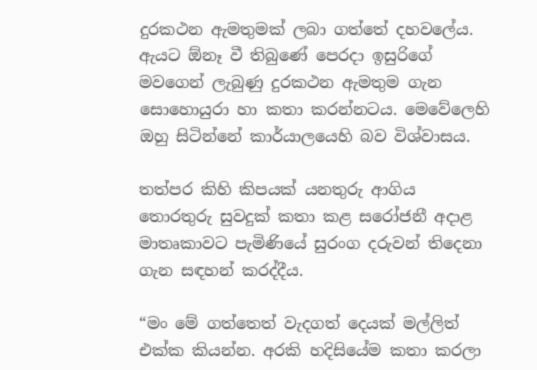දුරකථන ඇමතුමක් ලබා ගත්තේ දහවලේය. ඇයට ඕනෑ වී තිබුණේ පෙරදා ඉසුරිගේ මවගෙන් ලැබුණු දුරකථන ඇමතුම ගැන සොහොයුරා හා කතා කරන්නටය. මෙවේලෙහි ඔහු සිටින්නේ කාර්යාලයෙහි බව විශ්වාසය.

තත්පර කිහි කිපයක් යනතුරු ආගිය තොරතුරු සුවදුක් කතා කළ සරෝජනී අදාළ මාතෘකාවට පැමිණියේ සුරංග දරුවන් තිදෙනා ගැන සඳහන් කරද්දීය.

“මං මේ ගත්තෙත් වැදගත් දෙයක් මල්ලිත් එක්ක කියන්න. අරකි හදිසියේම කතා කරලා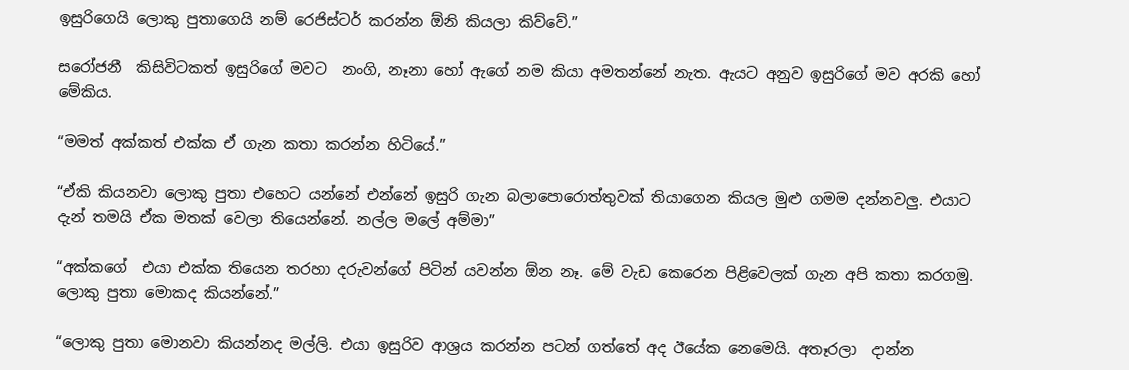ඉසුරිගෙයි ලොකු පුතාගෙයි නම් රෙජිස්ටර් කරන්න ඕනි කියලා කිව්වේ.”

සරෝජනී  කිසිවිටකත් ඉසුරිගේ මවට  නංගි, නෑනා හෝ ඇගේ නම කියා අමතන්නේ නැත. ඇයට අනුව ඉසුරිගේ මව අරකි හෝ මේකිය.

“මමත් අක්කත් එක්ක ඒ ගැන කතා කරන්න හිටියේ.”

“ඒකි කියනවා ලොකු පුතා එහෙට යන්නේ එන්නේ ඉසුරි ගැන බලාපොරොත්තුවක් තියාගෙන කියල මුළු ගමම දන්නවලු. එයාට දැන් තමයි ඒක මතක් වෙලා තියෙන්නේ. නල්ල මලේ අම්මා”

“අක්කගේ  එයා එක්ක තියෙන තරහා දරුවන්ගේ පිටින් යවන්න ඕන නෑ. මේ වැඩ කෙරෙන පිළිවෙලක් ගැන අපි කතා කරගමු. ලොකු පුතා මොකද කියන්නේ.”

“ලොකු පුතා මොනවා කියන්නද මල්ලි. එයා ඉසුරිව ආශ්‍රය කරන්න පටන් ගත්තේ අද ඊයේක නෙමෙයි. අතෑරලා  දාන්න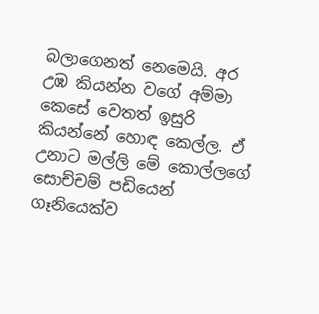බලාගෙනත් නෙමෙයි. අර උඹ කියන්න වගේ අම්මා කෙසේ වෙතත් ඉසුරි කියන්නේ හොඳ කෙල්ල. ඒ උනාට මල්ලි මේ කොල්ලගේ සොච්චම් පඩියෙන් ගෑනියෙක්ව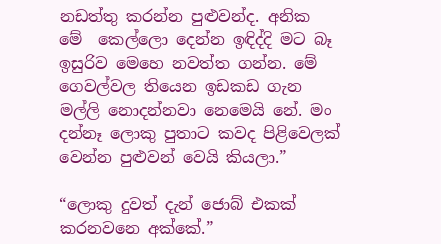නඩත්තු කරන්න පුළුවන්ද. අනික මේ  කෙල්ලො දෙන්න ඉඳිද්දි මට බෑ ඉසුරිව මෙහෙ නවත්ත ගන්න. මේ ගෙවල්වල තියෙන ඉඩකඩ ගැන මල්ලි නොදන්නවා නෙමෙයි නේ. මං දන්නෑ ලොකු පුතාට කවද පිළිවෙලක් වෙන්න පුළුවන් වෙයි කියලා.”

“ලොකු දුවත් දැන් ජොබ් එකක් කරනවනෙ අක්කේ.”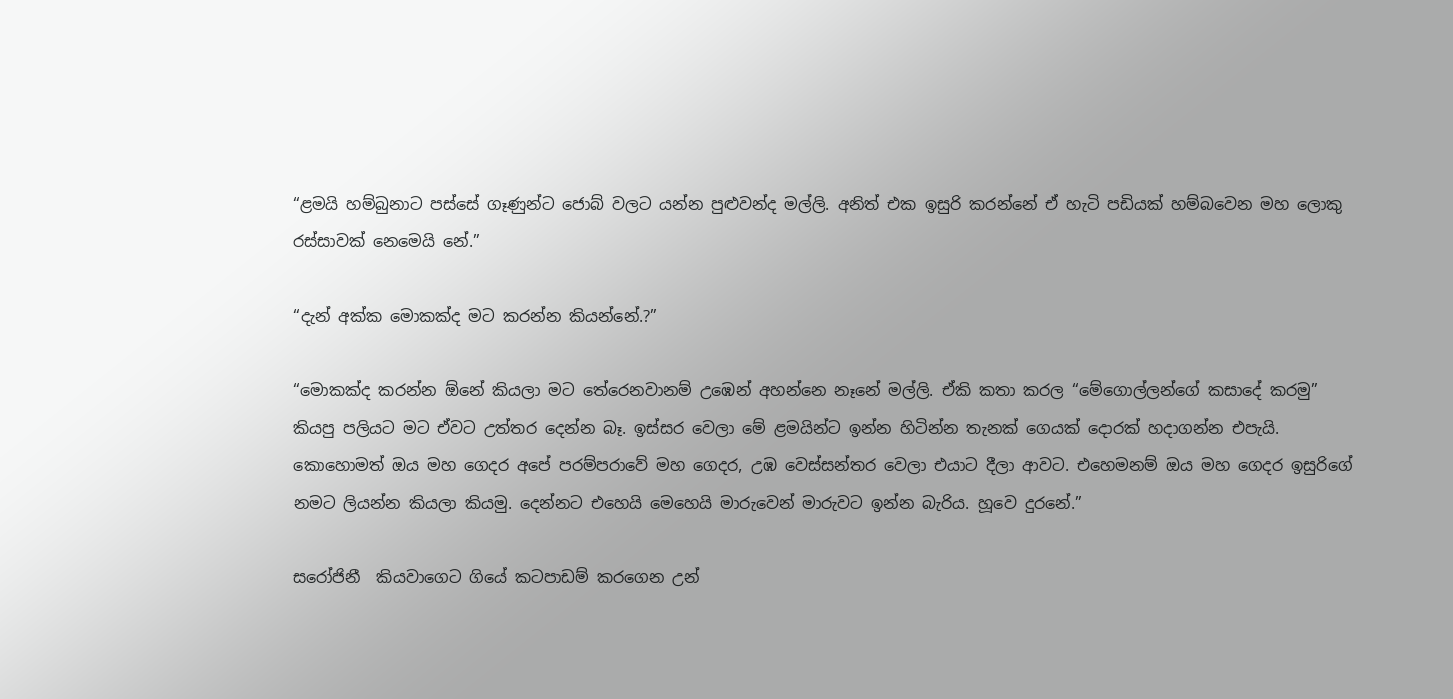“ළමයි හම්බුනාට පස්සේ ගෑණුන්ට ජොබ් වලට යන්න පුළුවන්ද මල්ලි. අනිත් එක ඉසුරි කරන්නේ ඒ හැටි පඩියක් හම්බවෙන මහ ලොකු රස්සාවක් නෙමෙයි නේ.”

“දැන් අක්ක මොකක්ද මට කරන්න කියන්නේ.?”

“මොකක්ද කරන්න ඕනේ කියලා මට තේරෙනවානම් උඹෙන් අහන්නෙ නෑනේ මල්ලි. ඒකි කතා කරල “මේගොල්ලන්ගේ කසාදේ කරමු” කියපු පලියට මට ඒවට උත්තර දෙන්න බෑ. ඉස්සර වෙලා මේ ළමයින්ට ඉන්න හිටින්න තැනක් ගෙයක් දොරක් හදාගන්න එපැයි. කොහොමත් ඔය මහ ගෙදර අපේ පරම්පරාවේ මහ ගෙදර, උඹ වෙස්සන්තර වෙලා එයාට දීලා ආවට. එහෙමනම් ඔය මහ ගෙදර ඉසුරිගේ නමට ලියන්න කියලා කියමු. දෙන්නට එහෙයි මෙහෙයි මාරුවෙන් මාරුවට ඉන්න බැරිය. හූවෙ දුරනේ.”

සරෝජිනී  කියවාගෙට ගියේ කටපාඩම් කරගෙන උන්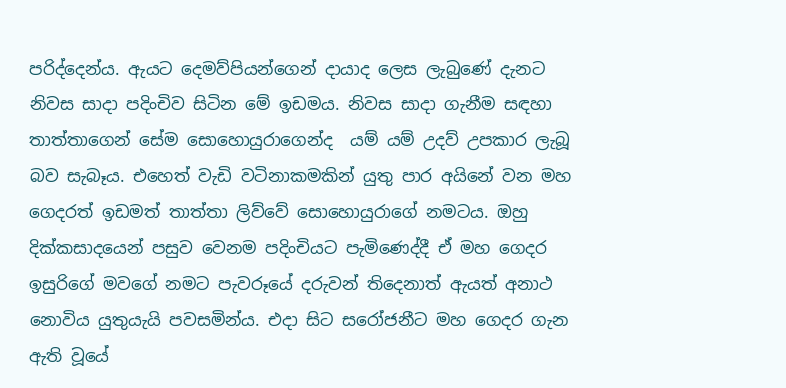පරිද්දෙන්ය. ඇයට දෙමව්පියන්ගෙන් දායාද ලෙස ලැබුණේ දැනට නිවස සාදා පදිංචිව සිටින මේ ඉඩමය. නිවස සාදා ගැනීම සඳහා තාත්තාගෙන් සේම සොහොයුරාගෙන්ද  යම් යම් උදව් උපකාර ලැබූ බව සැබෑය. එහෙත් වැඩි වටිනාකමකින් යුතු පාර අයිනේ වන මහ ගෙදරත් ඉඩමත් තාත්තා ලිව්වේ සොහොයුරාගේ නමටය. ඔහු දික්කසාදයෙන් පසුව වෙනම පදිංචියට පැමිණෙද්දී ඒ මහ ගෙදර ඉසුරිගේ මවගේ නමට පැවරූයේ දරුවන් තිදෙනාත් ඇයත් අනාථ නොවිය යුතුයැයි පවසමින්ය. එදා සිට සරෝජනීට මහ ගෙදර ගැන ඇති වූයේ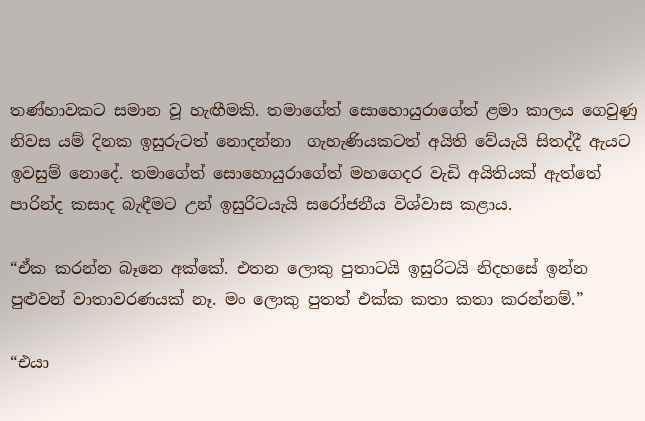තණ්හාවකට සමාන වූ හැඟීමකි. තමාගේත් සොහොයුරාගේත් ළමා කාලය ගෙවුණු නිවස යම් දිනක ඉසුරුටත් නොදන්නා  ගැහැණියකටත් අයිති වේයැයි සිතද්දී ඇයට ඉවසුම් නොදේ. තමාගේත් සොහොයුරාගේත් මහගෙදර වැඩි අයිතියක් ඇත්තේ පාරින්ද කසාද බැඳීමට උන් ඉසුරිටයැයි සරෝජනීය විශ්වාස කළාය.

“ඒක කරන්න බෑනෙ අක්කේ. එතන ලොකු පුතාටයි ඉසුරිටයි නිදහසේ ඉන්න පුළුවන් වාතාවරණයක් නෑ. මං ලොකු පුතත් එක්ක කතා කතා කරන්නම්.”

“එයා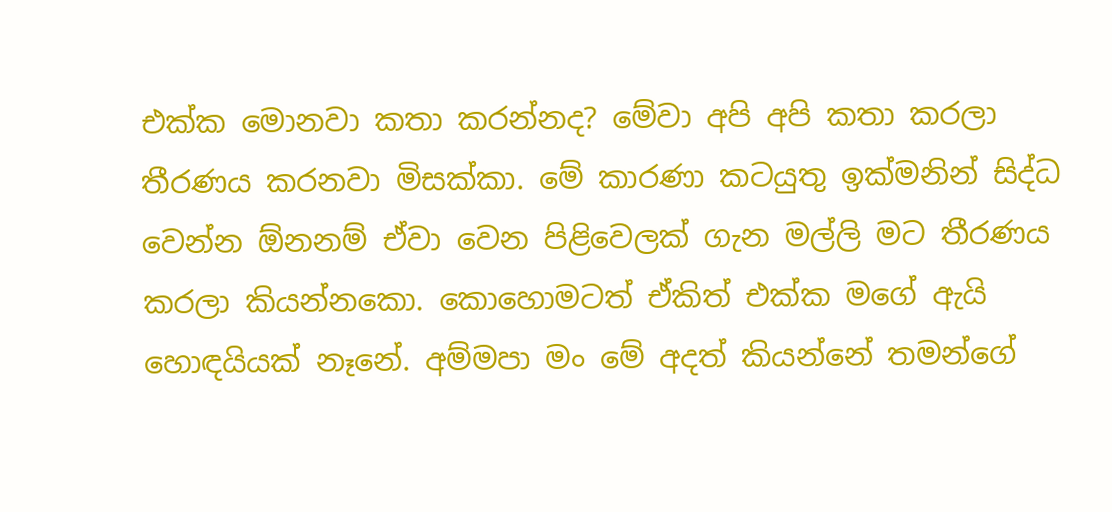එක්ක මොනවා කතා කරන්නද? මේවා අපි අපි කතා කරලා තීරණය කරනවා මිසක්කා. මේ කාරණා කටයුතු ඉක්මනින් සිද්ධ වෙන්න ඕනනම් ඒවා වෙන පිළිවෙලක් ගැන මල්ලි මට තීරණය කරලා කියන්නකො. කොහොමටත් ඒකිත් එක්ක මගේ ඇයි හොඳයියක් නෑනේ. අම්මපා මං මේ අදත් කියන්නේ තමන්ගේ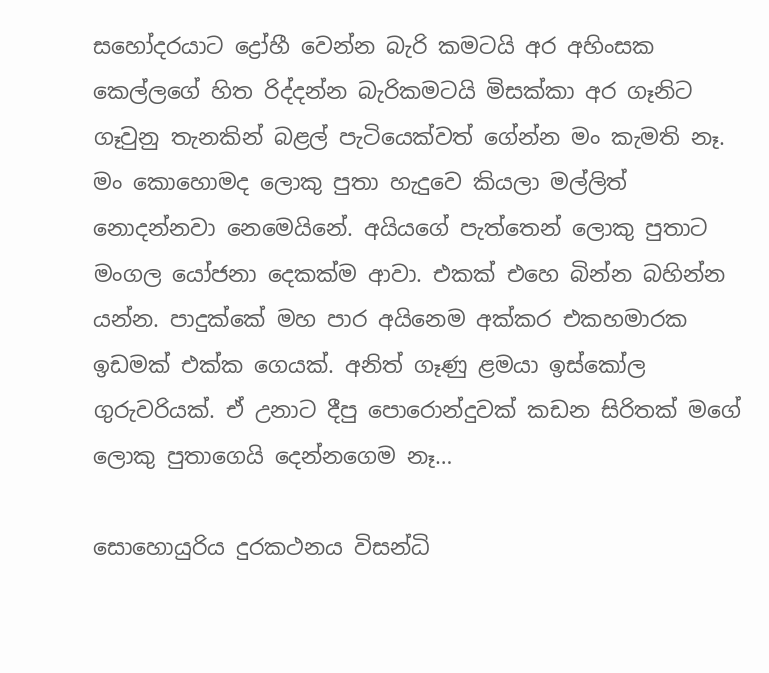සහෝදරයාට ද්‍රෝහී වෙන්න බැරි කමටයි අර අහිංසක කෙල්ලගේ හිත රිද්දන්න බැරිකමටයි මිසක්කා අර ගෑනිට ගෑවුනු තැනකින් බළල් පැටියෙක්වත් ගේන්න මං කැමති නෑ. මං කොහොමද ලොකු පුතා හැදුවෙ කියලා මල්ලිත් නොදන්නවා නෙමෙයිනේ. අයියගේ පැත්තෙන් ලොකු පුතාට මංගල යෝජනා දෙකක්ම ආවා. එකක් එහෙ බින්න බහින්න යන්න. පාදුක්කේ මහ පාර අයිනෙම අක්කර එකහමාරක ඉඩමක් එක්ක ගෙයක්. අනිත් ගෑණු ළමයා ඉස්කෝල ගුරුවරියක්. ඒ උනාට දීපු පොරොන්දුවක් කඩන සිරිතක් මගේ ලොකු පුතාගෙයි දෙන්නගෙම නෑ…

සොහොයුරිය දුරකථනය විසන්ධි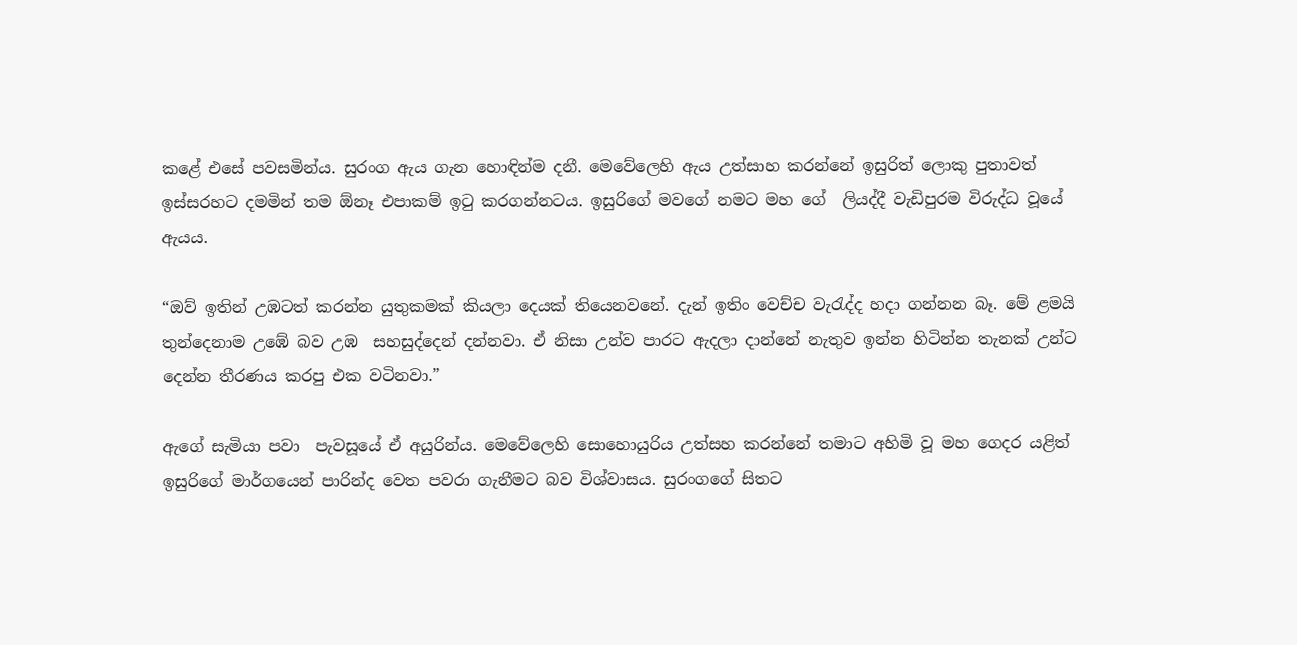කළේ එසේ පවසමින්ය. සුරංග ඇය ගැන හොඳින්ම දනී. මෙවේලෙහි ඇය උත්සාහ කරන්නේ ඉසුරිත් ලොකු පුතාවත් ඉස්සරහට දමමින් තම ඕනෑ එපාකම් ඉටු කරගන්නටය. ඉසුරිගේ මවගේ නමට මහ ගේ  ලියද්දී වැඩිපුරම විරුද්ධ වූයේ ඇයය.

“ඔව් ඉතින් උඹටත් කරන්න යුතුකමක් කියලා දෙයක් තියෙනවනේ. දැන් ඉතිං වෙච්ච වැරැද්ද හදා ගන්නන බෑ. මේ ළමයි තුන්දෙනාම උඹේ බව උඹ  සහසුද්දෙන් දන්නවා. ඒ නිසා උන්ව පාරට ඇදලා දාන්නේ නැතුව ඉන්න හිටින්න තැනක් උන්ට දෙන්න තීරණය කරපු එක වටිනවා.”

ඇගේ සැමියා පවා  පැවසූයේ ඒ අයුරින්ය. මෙවේලෙහි සොහොයුරිය උත්සහ කරන්නේ තමාට අහිමි වූ මහ ගෙදර යළිත් ඉසුරිගේ මාර්ගයෙන් පාරින්ද වෙත පවරා ගැනීමට බව විශ්වාසය. සුරංගගේ සිතට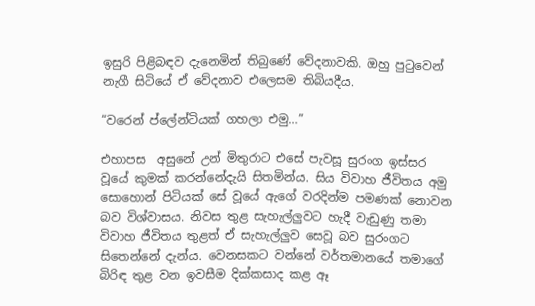ඉසුරි පිළිබඳව දැනෙමින් තිබුණේ වේදනාවකි. ඔහු පුටුවෙන් නැගී සිටියේ ඒ වේදනාව එලෙසම තිබියදීය.

“වරෙන් ප්ලේන්ටියක් ගහලා එමු…”

එහාපස  අසුනේ උන් මිතුරාට එසේ පැවසූ සුරංග ඉස්සර වූයේ කුමක් කරන්නේදැයි සිතමින්ය. සිය විවාහ ජීවිතය අමු සොහොන් පිටියක් සේ වූයේ ඇගේ වරදින්ම පමණක් නොවන බව විශ්වාසය. නිවස තුළ සැහැල්ලුවට හැදී වැඩුණු තමා විවාහ ජීවිතය තුළත් ඒ සැහැල්ලුව සෙවූ බව සුරංගට සිතෙන්නේ දැන්ය. වෙනසකට වන්නේ වර්තමානයේ තමාගේ බිරිඳ තුළ වන ඉවසීම දික්කසාද කළ ඈ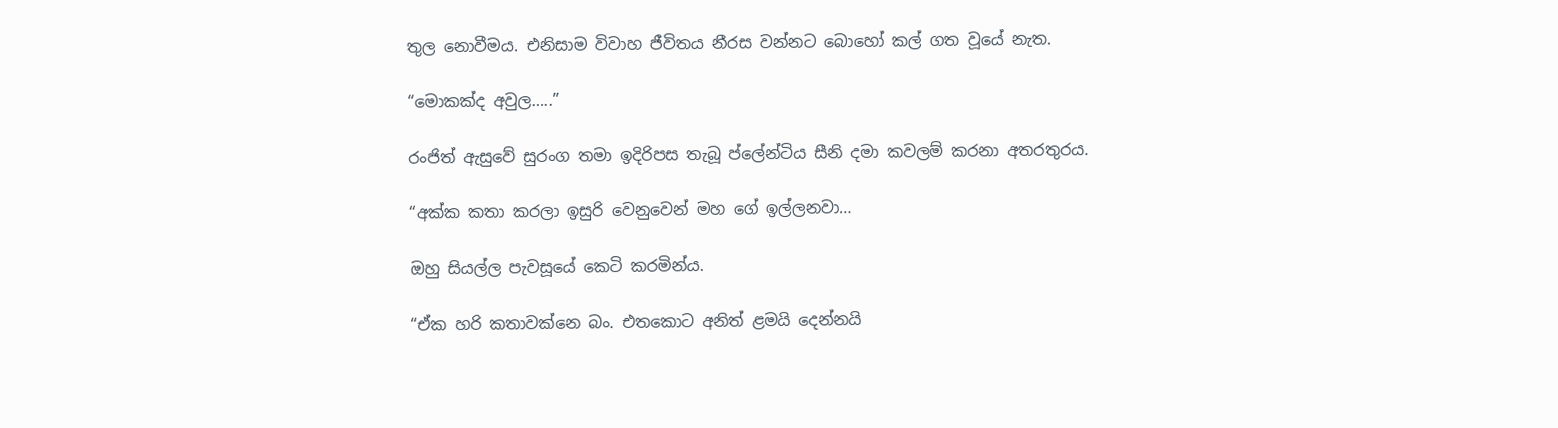තුල නොවීමය. එනිසාම විවාහ ජීවිතය නීරස වන්නට බොහෝ කල් ගත වූයේ නැත.

“මොකක්ද අවුල…..”

රංජිත් ඇසුවේ සුරංග තමා ඉදිරිපස තැබූ ප්ලේන්ටිය සීනි දමා කවලම් කරනා අතරතුරය.

“අක්ක කතා කරලා ඉසුරි වෙනුවෙන් මහ ගේ ඉල්ලනවා…

ඔහු සියල්ල පැවසූයේ කෙටි කරමින්ය.

“ඒක හරි කතාවක්නෙ බං. එතකොට අනිත් ළමයි දෙන්නයි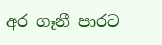අර ගෑනී පාරට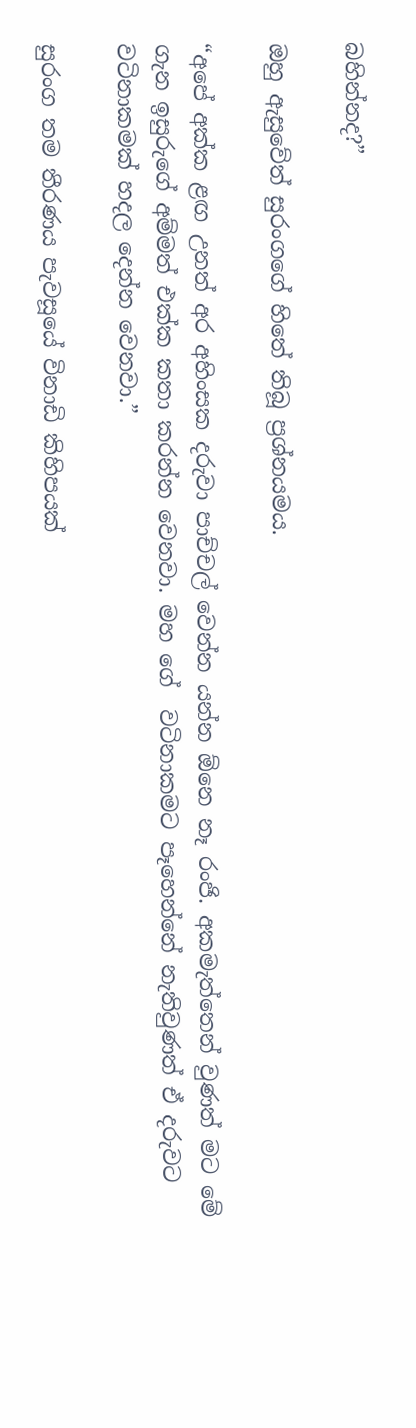බහින්නද?”

ඔහු ඇසුවේත් සුරංගගේ හිතේ තිබූ ප්‍රශ්නයමය.

“අපේ අක්ක ළඟ උනත් අර අහිංසක දරුවා පාච්චල් වෙන්න යන්න ඕනෙ නෑ රංජි. අකමැත්තෙන් වුණත් මට මේ ගැන ඉසුරුගේ අම්මත් එක්ක කතා කරන්න වෙනවා. මහ ගේ  වටිනාකමට පෑහෙන්නේ නැතිවුණත් ඒ දරුවට වටිනාකමක් හදල දෙන්න වෙනවා.”

සුරංග තම තීරණය පැවසූයේ විනාඩි කිහිපයක්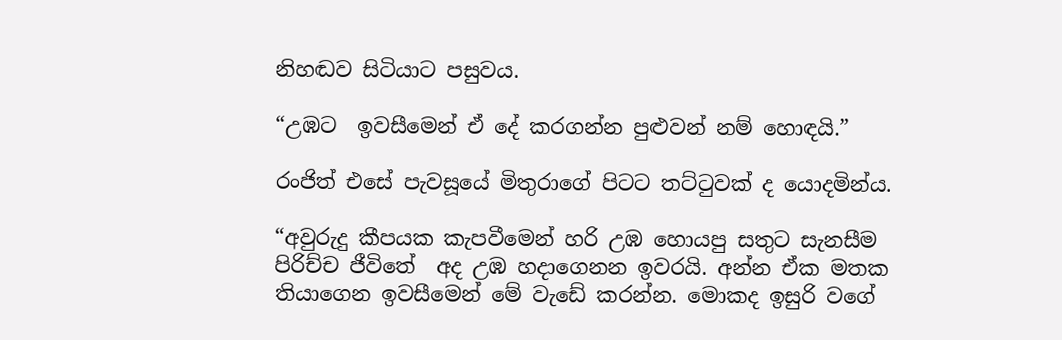නිහඬව සිටියාට පසුවය.

“උඹට  ඉවසීමෙන් ඒ දේ කරගන්න පුළුවන් නම් හොඳයි.”

රංජිත් එසේ පැවසූයේ මිතුරාගේ පිටට තට්ටුවක් ද යොදමින්ය.

“අවුරුදු කීපයක කැපවීමෙන් හරි උඹ හොයපු සතුට සැනසීම පිරිච්ච ජීවිතේ  අද උඹ හදාගෙනන ඉවරයි. අන්න ඒක මතක තියාගෙන ඉවසීමෙන් මේ වැඩේ කරන්න. මොකද ඉසුරි වගේ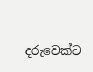දරුවෙක්ට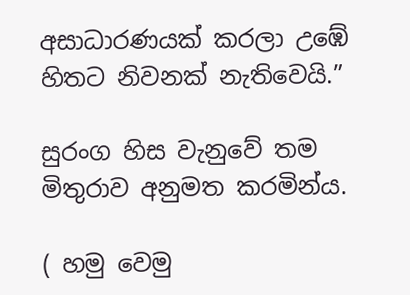අසාධාරණයක් කරලා උඹේ  හිතට නිවනක් නැතිවෙයි.”

සුරංග හිස වැනුවේ තම මිතුරාව අනුමත කරමින්ය.

( හමු වෙමු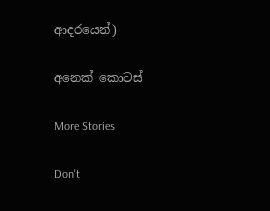ආදරයෙන්)

අනෙක් කොටස්

More Stories

Don't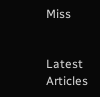Miss


Latest Articles